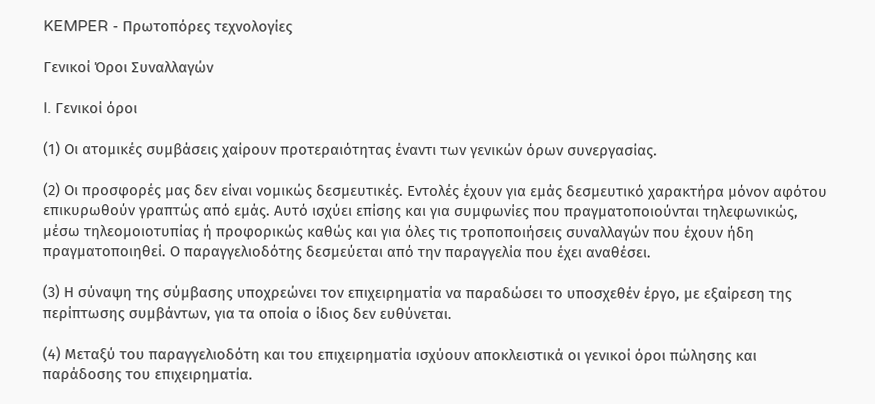KEMPER - Πρωτοπόρες τεχνολογίες

Γενικοί Όροι Συναλλαγών

I. Γενικοί όροι

(1) Οι ατομικές συμβάσεις χαίρουν προτεραιότητας έναντι των γενικών όρων συνεργασίας.

(2) Οι προσφορές μας δεν είναι νομικώς δεσμευτικές. Εντολές έχουν για εμάς δεσμευτικό χαρακτήρα μόνον αφότου επικυρωθούν γραπτώς από εμάς. Αυτό ισχύει επίσης και για συμφωνίες που πραγματοποιούνται τηλεφωνικώς, μέσω τηλεομοιοτυπίας ή προφορικώς καθώς και για όλες τις τροποποιήσεις συναλλαγών που έχουν ήδη πραγματοποιηθεί. Ο παραγγελιοδότης δεσμεύεται από την παραγγελία που έχει αναθέσει.

(3) Η σύναψη της σύμβασης υποχρεώνει τον επιχειρηματία να παραδώσει το υποσχεθέν έργο, με εξαίρεση της περίπτωσης συμβάντων, για τα οποία ο ίδιος δεν ευθύνεται.

(4) Μεταξύ του παραγγελιοδότη και του επιχειρηματία ισχύουν αποκλειστικά οι γενικοί όροι πώλησης και παράδοσης του επιχειρηματία.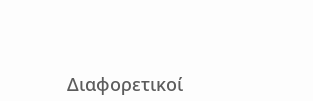Διαφορετικοί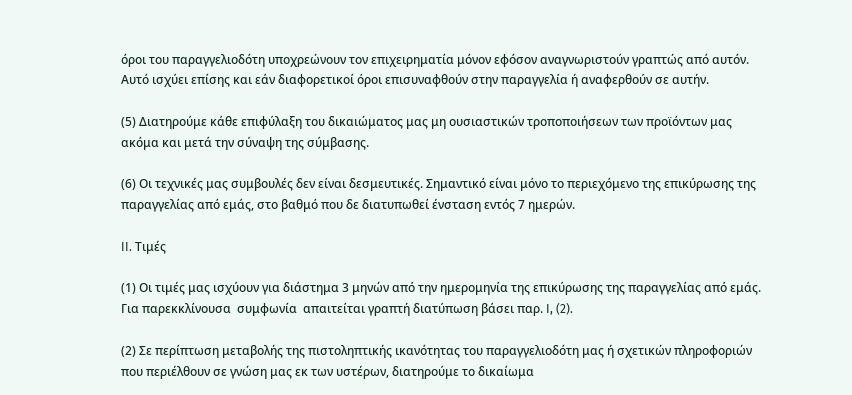όροι του παραγγελιοδότη υποχρεώνουν τον επιχειρηματία μόνον εφόσον αναγνωριστούν γραπτώς από αυτόν. Αυτό ισχύει επίσης και εάν διαφορετικοί όροι επισυναφθούν στην παραγγελία ή αναφερθούν σε αυτήν.

(5) Διατηρούμε κάθε επιφύλαξη του δικαιώματος μας μη ουσιαστικών τροποποιήσεων των προϊόντων μας ακόμα και μετά την σύναψη της σύμβασης.

(6) Οι τεχνικές μας συμβουλές δεν είναι δεσμευτικές. Σημαντικό είναι μόνο το περιεχόμενο της επικύρωσης της παραγγελίας από εμάς, στο βαθμό που δε διατυπωθεί ένσταση εντός 7 ημερών.

II. Τιμές

(1) Οι τιμές μας ισχύουν για διάστημα 3 μηνών από την ημερομηνία της επικύρωσης της παραγγελίας από εμάς. Για παρεκκλίνουσα  συμφωνία  απαιτείται γραπτή διατύπωση βάσει παρ. I, (2).

(2) Σε περίπτωση μεταβολής της πιστοληπτικής ικανότητας του παραγγελιοδότη μας ή σχετικών πληροφοριών που περιέλθουν σε γνώση μας εκ των υστέρων, διατηρούμε το δικαίωμα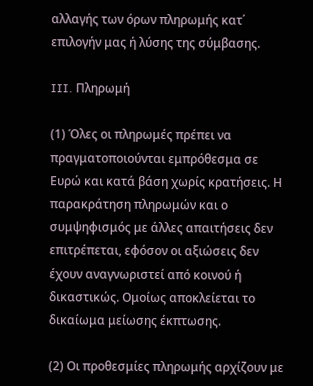αλλαγής των όρων πληρωμής κατ΄ επιλογήν μας ή λύσης της σύμβασης.

III. Πληρωμή

(1) Όλες οι πληρωμές πρέπει να πραγματοποιούνται εμπρόθεσμα σε Ευρώ και κατά βάση χωρίς κρατήσεις. Η παρακράτηση πληρωμών και ο συμψηφισμός με άλλες απαιτήσεις δεν επιτρέπεται, εφόσον οι αξιώσεις δεν έχουν αναγνωριστεί από κοινού ή δικαστικώς. Ομοίως αποκλείεται το δικαίωμα μείωσης έκπτωσης.

(2) Οι προθεσμίες πληρωμής αρχίζουν με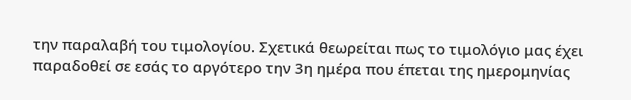την παραλαβή του τιμολογίου. Σχετικά θεωρείται πως το τιμολόγιο μας έχει παραδοθεί σε εσάς το αργότερο την 3η ημέρα που έπεται της ημερομηνίας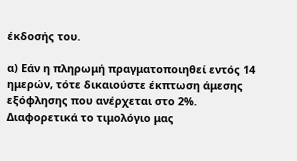έκδοσής του.

α) Εάν η πληρωμή πραγματοποιηθεί εντός 14 ημερών, τότε δικαιούστε έκπτωση άμεσης εξόφλησης που ανέρχεται στο 2%. Διαφορετικά το τιμολόγιο μας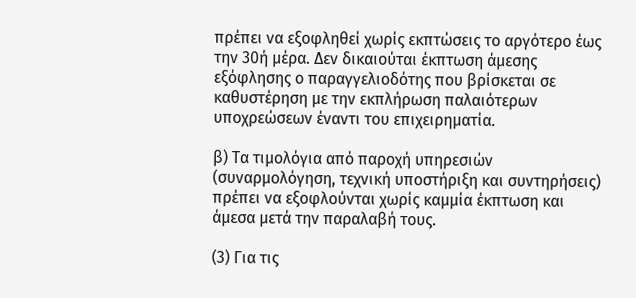πρέπει να εξοφληθεί χωρίς εκπτώσεις το αργότερο έως την 30ή μέρα. Δεν δικαιούται έκπτωση άμεσης εξόφλησης ο παραγγελιοδότης που βρίσκεται σε καθυστέρηση με την εκπλήρωση παλαιότερων υποχρεώσεων έναντι του επιχειρηματία.

β) Τα τιμολόγια από παροχή υπηρεσιών (συναρμολόγηση, τεχνική υποστήριξη και συντηρήσεις) πρέπει να εξοφλούνται χωρίς καμμία έκπτωση και άμεσα μετά την παραλαβή τους.

(3) Για τις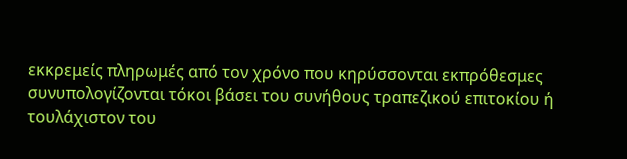εκκρεμείς πληρωμές από τον χρόνο που κηρύσσονται εκπρόθεσμες συνυπολογίζονται τόκοι βάσει του συνήθους τραπεζικού επιτοκίου ή τουλάχιστον του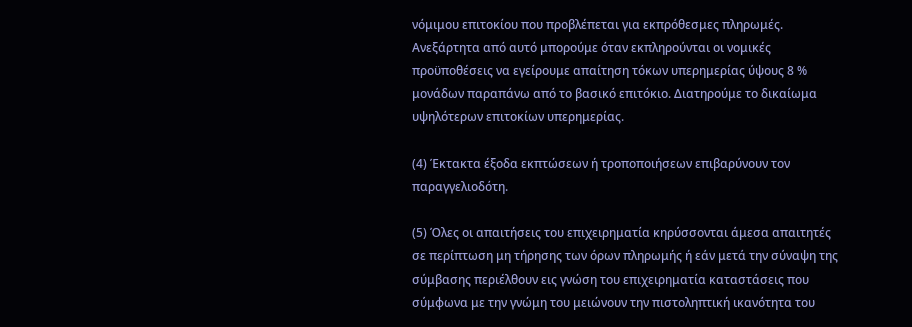νόμιμου επιτοκίου που προβλέπεται για εκπρόθεσμες πληρωμές.
Ανεξάρτητα από αυτό μπορούμε όταν εκπληρούνται οι νομικές προϋποθέσεις να εγείρουμε απαίτηση τόκων υπερημερίας ύψους 8 %  μονάδων παραπάνω από το βασικό επιτόκιο. Διατηρούμε το δικαίωμα υψηλότερων επιτοκίων υπερημερίας.

(4) Έκτακτα έξοδα εκπτώσεων ή τροποποιήσεων επιβαρύνουν τον παραγγελιοδότη.

(5) Όλες οι απαιτήσεις του επιχειρηματία κηρύσσονται άμεσα απαιτητές σε περίπτωση μη τήρησης των όρων πληρωμής ή εάν μετά την σύναψη της σύμβασης περιέλθουν εις γνώση του επιχειρηματία καταστάσεις που σύμφωνα με την γνώμη του μειώνουν την πιστοληπτική ικανότητα του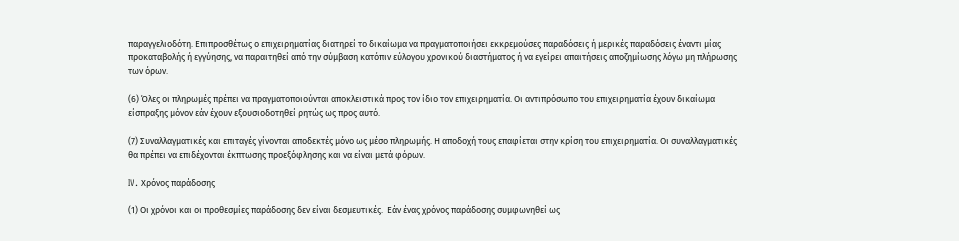παραγγελιοδότη. Επιπροσθέτως ο επιχειρηματίας διατηρεί το δικαίωμα να πραγματοποιήσει εκκρεμούσες παραδόσεις ή μερικές παραδόσεις έναντι μίας προκαταβολής ή εγγύησης, να παραιτηθεί από την σύμβαση κατόπιν εύλογου χρονικού διαστήματος ή να εγείρει απαιτήσεις αποζημίωσης λόγω μη πλήρωσης των όρων.

(6) Όλες οι πληρωμές πρέπει να πραγματοποιούνται αποκλειστικά προς τον ίδιο τον επιχειρηματία. Οι αντιπρόσωπο του επιχειρηματία έχουν δικαίωμα είσπραξης μόνον εάν έχουν εξουσιοδοτηθεί ρητώς ως προς αυτό.

(7) Συναλλαγματικές και επιταγές γίνονται αποδεκτές μόνο ως μέσο πληρωμής. Η αποδοχή τους επαφίεται στην κρίση του επιχειρηματία. Οι συναλλαγματικές θα πρέπει να επιδέχονται έκπτωσης προεξόφλησης και να είναι μετά φόρων.

IV. Χρόνος παράδοσης

(1) Οι χρόνοι και οι προθεσμίες παράδοσης δεν είναι δεσμευτικές.  Εάν ένας χρόνος παράδοσης συμφωνηθεί ως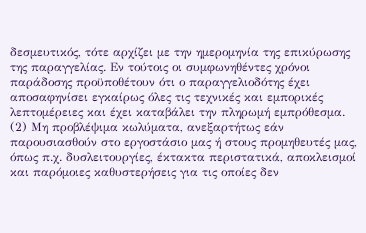δεσμευτικός, τότε αρχίζει με την ημερομηνία της επικύρωσης της παραγγελίας. Εν τούτοις οι συμφωνηθέντες χρόνοι παράδοσης προϋποθέτουν ότι ο παραγγελιοδότης έχει αποσαφηνίσει εγκαίρως όλες τις τεχνικές και εμπορικές λεπτομέρειες και έχει καταβάλει την πληρωμή εμπρόθεσμα.
(2) Μη προβλέψιμα κωλύματα, ανεξαρτήτως εάν παρουσιασθούν στο εργοστάσιο μας ή στους προμηθευτές μας, όπως π.χ. δυσλειτουργίες, έκτακτα περιστατικά, αποκλεισμοί και παρόμοιες καθυστερήσεις για τις οποίες δεν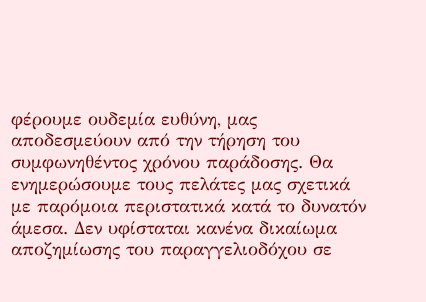φέρουμε ουδεμία ευθύνη, μας αποδεσμεύουν από την τήρηση του συμφωνηθέντος χρόνου παράδοσης. Θα ενημερώσουμε τους πελάτες μας σχετικά με παρόμοια περιστατικά κατά το δυνατόν άμεσα. Δεν υφίσταται κανένα δικαίωμα αποζημίωσης του παραγγελιοδόχου σε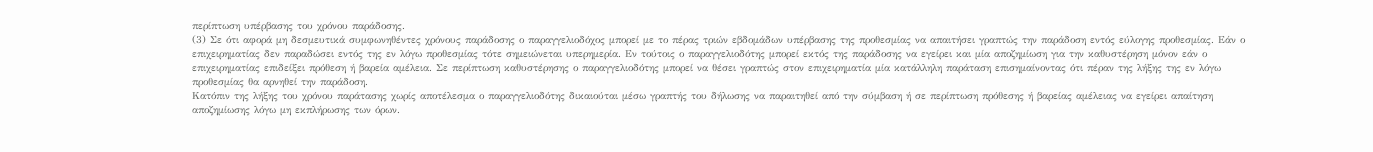περίπτωση υπέρβασης του χρόνου παράδοσης.
(3) Σε ότι αφορά μη δεσμευτικά συμφωνηθέντες χρόνους παράδοσης ο παραγγελιοδόχος μπορεί με το πέρας τριών εβδομάδων υπέρβασης της προθεσμίας να απαιτήσει γραπτώς την παράδοση εντός εύλογης προθεσμίας. Εάν ο επιχειρηματίας δεν παραδώσει εντός της εν λόγω προθεσμίας τότε σημειώνεται υπερημερία. Εν τούτοις ο παραγγελιοδότης μπορεί εκτός της παράδοσης να εγείρει και μία αποζημίωση για την καθυστέρηση μόνον εάν ο επιχειρηματίας επιδείξει πρόθεση ή βαρεία αμέλεια. Σε περίπτωση καθυστέρησης ο παραγγελιοδότης μπορεί να θέσει γραπτώς στον επιχειρηματία μία κατάλληλη παράταση επισημαίνοντας ότι πέραν της λήξης της εν λόγω προθεσμίας θα αρνηθεί την παράδοση.
Κατόπιν της λήξης του χρόνου παράτασης χωρίς αποτέλεσμα ο παραγγελιοδότης δικαιούται μέσω γραπτής του δήλωσης να παραιτηθεί από την σύμβαση ή σε περίπτωση πρόθεσης ή βαρείας αμέλειας να εγείρει απαίτηση αποζημίωσης λόγω μη εκπλήρωσης των όρων.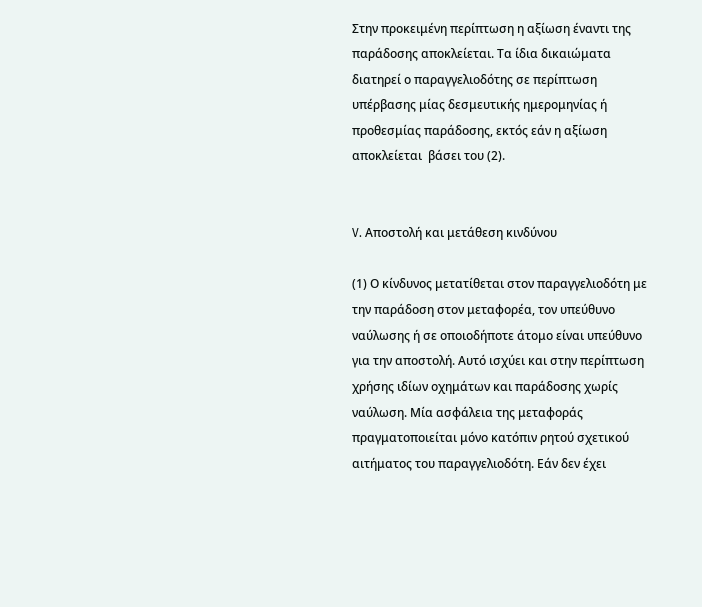Στην προκειμένη περίπτωση η αξίωση έναντι της παράδοσης αποκλείεται. Τα ίδια δικαιώματα διατηρεί ο παραγγελιοδότης σε περίπτωση υπέρβασης μίας δεσμευτικής ημερομηνίας ή προθεσμίας παράδοσης, εκτός εάν η αξίωση αποκλείεται  βάσει του (2).


V. Αποστολή και μετάθεση κινδύνου

(1) Ο κίνδυνος μετατίθεται στον παραγγελιοδότη με την παράδοση στον μεταφορέα, τον υπεύθυνο ναύλωσης ή σε οποιοδήποτε άτομο είναι υπεύθυνο για την αποστολή. Αυτό ισχύει και στην περίπτωση χρήσης ιδίων οχημάτων και παράδοσης χωρίς ναύλωση. Μία ασφάλεια της μεταφοράς πραγματοποιείται μόνο κατόπιν ρητού σχετικού αιτήματος του παραγγελιοδότη. Εάν δεν έχει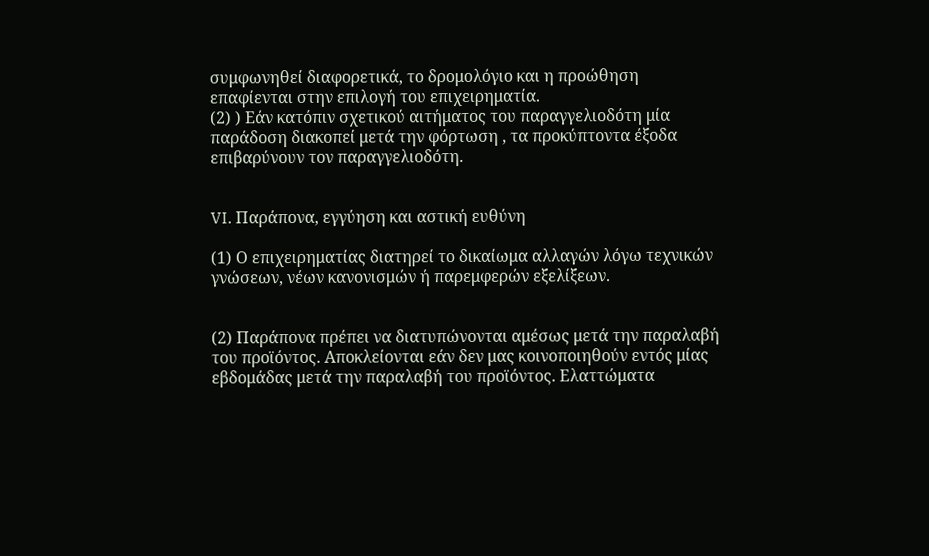συμφωνηθεί διαφορετικά, το δρομολόγιο και η προώθηση επαφίενται στην επιλογή του επιχειρηματία.
(2) ) Εάν κατόπιν σχετικού αιτήματος του παραγγελιοδότη μία παράδοση διακοπεί μετά την φόρτωση , τα προκύπτοντα έξοδα επιβαρύνουν τον παραγγελιοδότη.


VI. Παράπονα, εγγύηση και αστική ευθύνη

(1) Ο επιχειρηματίας διατηρεί το δικαίωμα αλλαγών λόγω τεχνικών γνώσεων, νέων κανονισμών ή παρεμφερών εξελίξεων.


(2) Παράπονα πρέπει να διατυπώνονται αμέσως μετά την παραλαβή του προϊόντος. Αποκλείονται εάν δεν μας κοινοποιηθούν εντός μίας εβδομάδας μετά την παραλαβή του προϊόντος. Ελαττώματα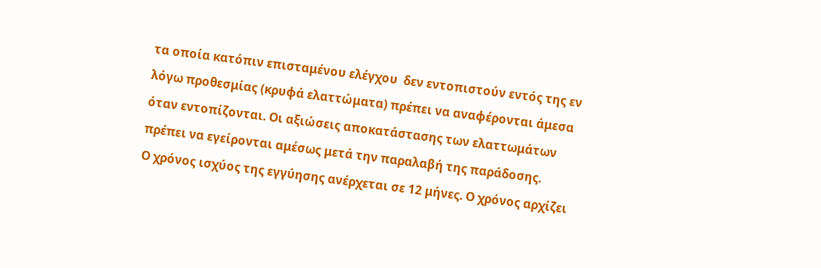τα οποία κατόπιν επισταμένου ελέγχου  δεν εντοπιστούν εντός της εν λόγω προθεσμίας (κρυφά ελαττώματα) πρέπει να αναφέρονται άμεσα όταν εντοπίζονται. Οι αξιώσεις αποκατάστασης των ελαττωμάτων πρέπει να εγείρονται αμέσως μετά την παραλαβή της παράδοσης.
Ο χρόνος ισχύος της εγγύησης ανέρχεται σε 12 μήνες. Ο χρόνος αρχίζει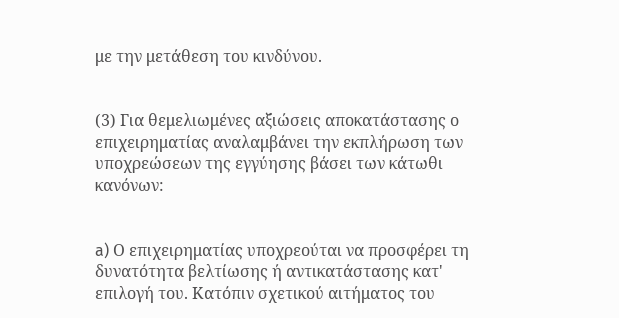με την μετάθεση του κινδύνου.


(3) Για θεμελιωμένες αξιώσεις αποκατάστασης ο επιχειρηματίας αναλαμβάνει την εκπλήρωση των υποχρεώσεων της εγγύησης βάσει των κάτωθι κανόνων:


a) Ο επιχειρηματίας υποχρεούται να προσφέρει τη δυνατότητα βελτίωσης ή αντικατάστασης κατ' επιλογή του. Κατόπιν σχετικού αιτήματος του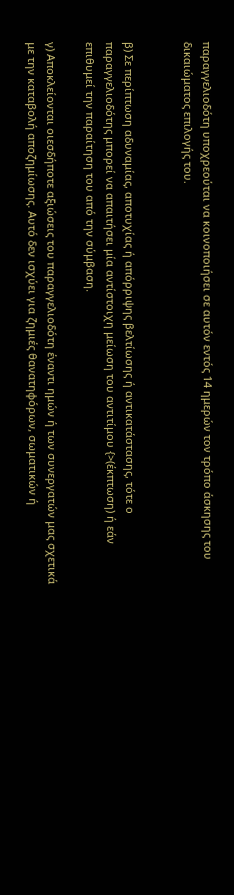παραγγελιοδότη υποχρεούται να κοινοποιήσει σε αυτόν εντός 14 ημερών τον τρόπο άσκησης του δικαιώματος επιλογής του.


β) Σε περίπτωση αδυναμίας, αποτυχίας ή απόρριψης βελτίωσης ή αντικατάστασης, τότε ο παραγγελιοδότης μπορεί να απαιτήσει μία αντίστοιχη μείωση του αντιτίμου {>(έκπτωση) ή εάν επιθυμεί την παραίτηση του από την σύμβαση.

γ) Αποκλείονται οιεσδήποτε αξιώσεις του παραγγελιοδότη έναντι ημών ή των συνεργατών μας σχετικά με την καταβολή αποζημίωσης. Αυτό δεν ισχύει για ζημιές θανατηφόρων, σωματικών ή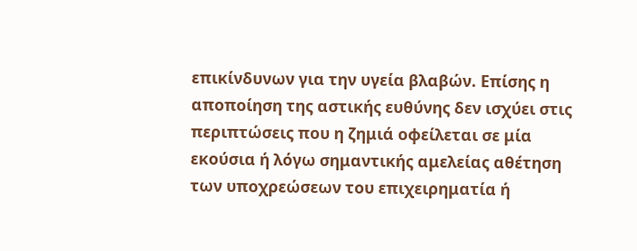επικίνδυνων για την υγεία βλαβών. Επίσης η αποποίηση της αστικής ευθύνης δεν ισχύει στις περιπτώσεις που η ζημιά οφείλεται σε μία εκούσια ή λόγω σημαντικής αμελείας αθέτηση των υποχρεώσεων του επιχειρηματία ή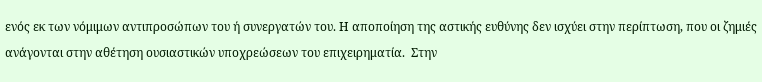ενός εκ των νόμιμων αντιπροσώπων του ή συνεργατών του. Η αποποίηση της αστικής ευθύνης δεν ισχύει στην περίπτωση, που οι ζημιές ανάγονται στην αθέτηση ουσιαστικών υποχρεώσεων του επιχειρηματία.  Στην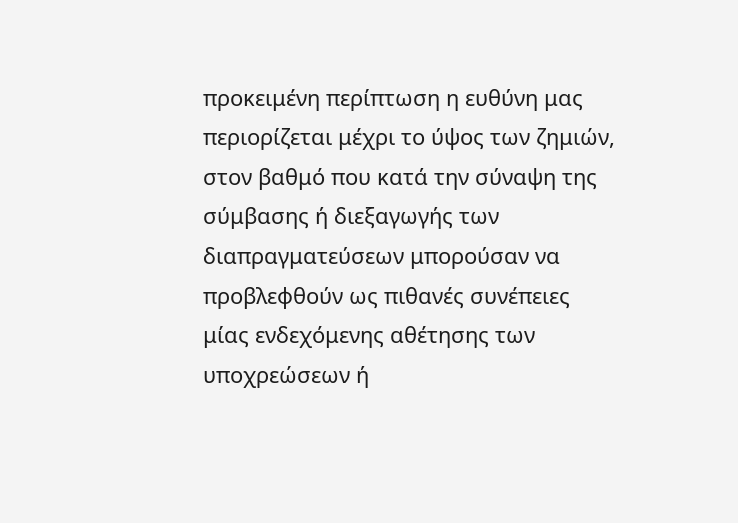προκειμένη περίπτωση η ευθύνη μας περιορίζεται μέχρι το ύψος των ζημιών, στον βαθμό που κατά την σύναψη της σύμβασης ή διεξαγωγής των διαπραγματεύσεων μπορούσαν να προβλεφθούν ως πιθανές συνέπειες μίας ενδεχόμενης αθέτησης των υποχρεώσεων ή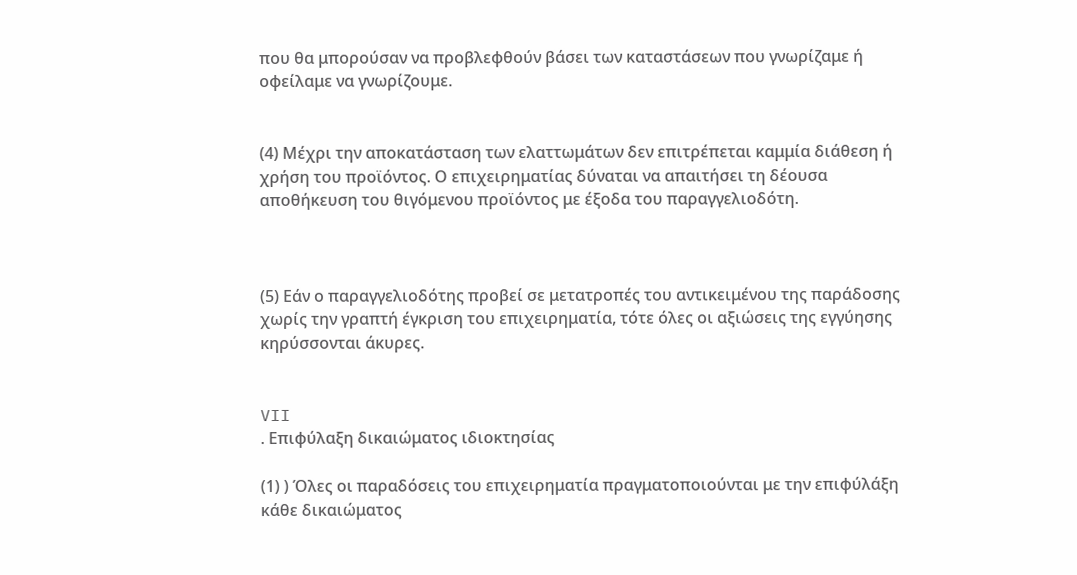που θα μπορούσαν να προβλεφθούν βάσει των καταστάσεων που γνωρίζαμε ή οφείλαμε να γνωρίζουμε.


(4) Μέχρι την αποκατάσταση των ελαττωμάτων δεν επιτρέπεται καμμία διάθεση ή χρήση του προϊόντος. Ο επιχειρηματίας δύναται να απαιτήσει τη δέουσα αποθήκευση του θιγόμενου προϊόντος με έξοδα του παραγγελιοδότη.



(5) Εάν ο παραγγελιοδότης προβεί σε μετατροπές του αντικειμένου της παράδοσης χωρίς την γραπτή έγκριση του επιχειρηματία, τότε όλες οι αξιώσεις της εγγύησης κηρύσσονται άκυρες.


VII
. Επιφύλαξη δικαιώματος ιδιοκτησίας

(1) ) Όλες οι παραδόσεις του επιχειρηματία πραγματοποιούνται με την επιφύλάξη κάθε δικαιώματος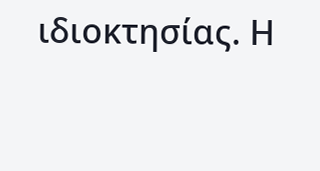ιδιοκτησίας. Η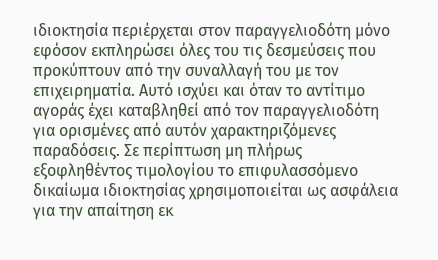ιδιοκτησία περιέρχεται στον παραγγελιοδότη μόνο εφόσον εκπληρώσει όλες του τις δεσμεύσεις που προκύπτουν από την συναλλαγή του με τον επιχειρηματία. Αυτό ισχύει και όταν το αντίτιμο αγοράς έχει καταβληθεί από τον παραγγελιοδότη για ορισμένες από αυτόν χαρακτηριζόμενες παραδόσεις. Σε περίπτωση μη πλήρως εξοφληθέντος τιμολογίου το επιφυλασσόμενο δικαίωμα ιδιοκτησίας χρησιμοποιείται ως ασφάλεια για την απαίτηση εκ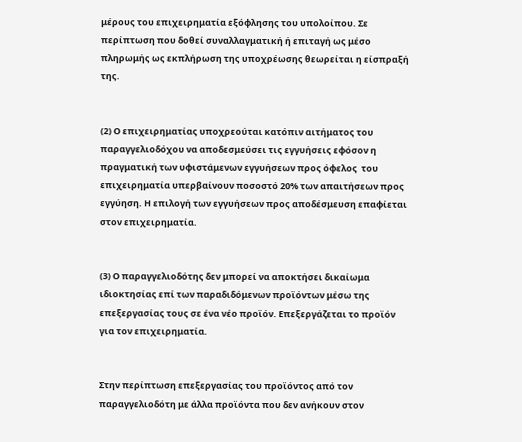μέρους του επιχειρηματία εξόφλησης του υπολοίπου. Σε περίπτωση που δοθεί συναλλαγματική ή επιταγή ως μέσο πληρωμής ως εκπλήρωση της υποχρέωσης θεωρείται η είσπραξή της.


(2) Ο επιχειρηματίας υποχρεούται κατόπιν αιτήματος του παραγγελιοδόχου να αποδεσμεύσει τις εγγυήσεις εφόσον η πραγματική των υφιστάμενων εγγυήσεων προς όφελος  του επιχειρηματία υπερβαίνουν ποσοστό 20% των απαιτήσεων προς εγγύηση. Η επιλογή των εγγυήσεων προς αποδέσμευση επαφίεται στον επιχειρηματία.


(3) Ο παραγγελιοδότης δεν μπορεί να αποκτήσει δικαίωμα ιδιοκτησίας επί των παραδιδόμενων προϊόντων μέσω της επεξεργασίας τους σε ένα νέο προϊόν. Επεξεργάζεται το προϊόν για τον επιχειρηματία.


Στην περίπτωση επεξεργασίας του προϊόντος από τον παραγγελιοδότη με άλλα προϊόντα που δεν ανήκουν στον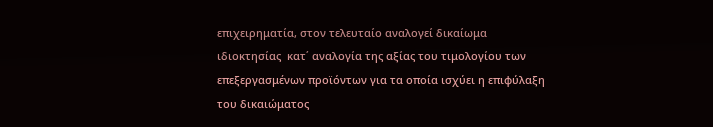επιχειρηματία, στον τελευταίο αναλογεί δικαίωμα ιδιοκτησίας  κατ΄ αναλογία της αξίας του τιμολογίου των επεξεργασμένων προϊόντων για τα οποία ισχύει η επιφύλαξη του δικαιώματος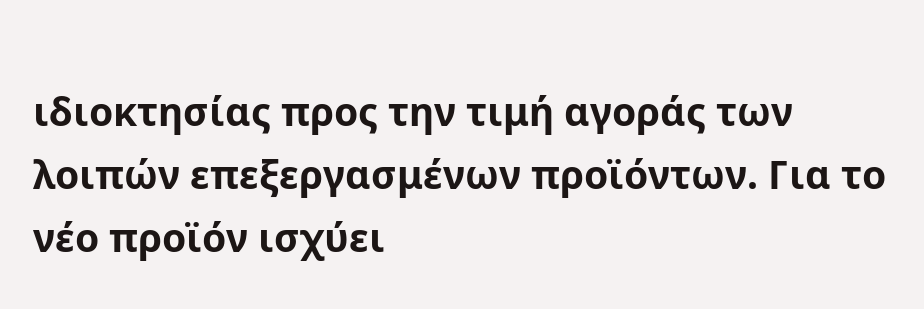ιδιοκτησίας προς την τιμή αγοράς των λοιπών επεξεργασμένων προϊόντων. Για το νέο προϊόν ισχύει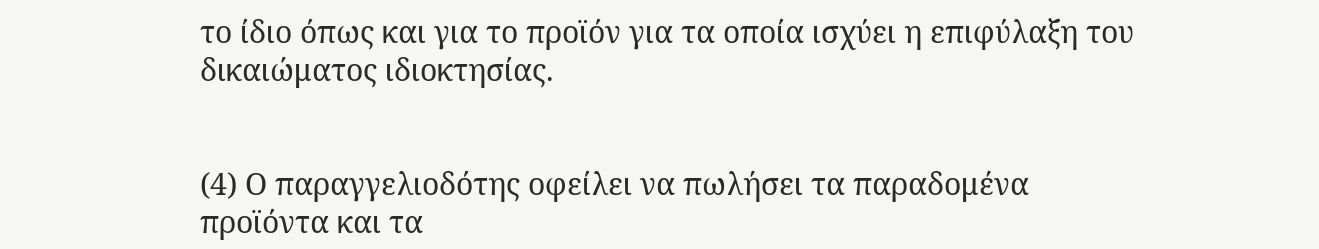το ίδιο όπως και για το προϊόν για τα οποία ισχύει η επιφύλαξη του δικαιώματος ιδιοκτησίας.


(4) Ο παραγγελιοδότης οφείλει να πωλήσει τα παραδομένα προϊόντα και τα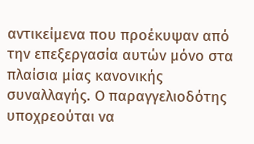αντικείμενα που προέκυψαν από την επεξεργασία αυτών μόνο στα πλαίσια μίας κανονικής συναλλαγής. Ο παραγγελιοδότης υποχρεούται να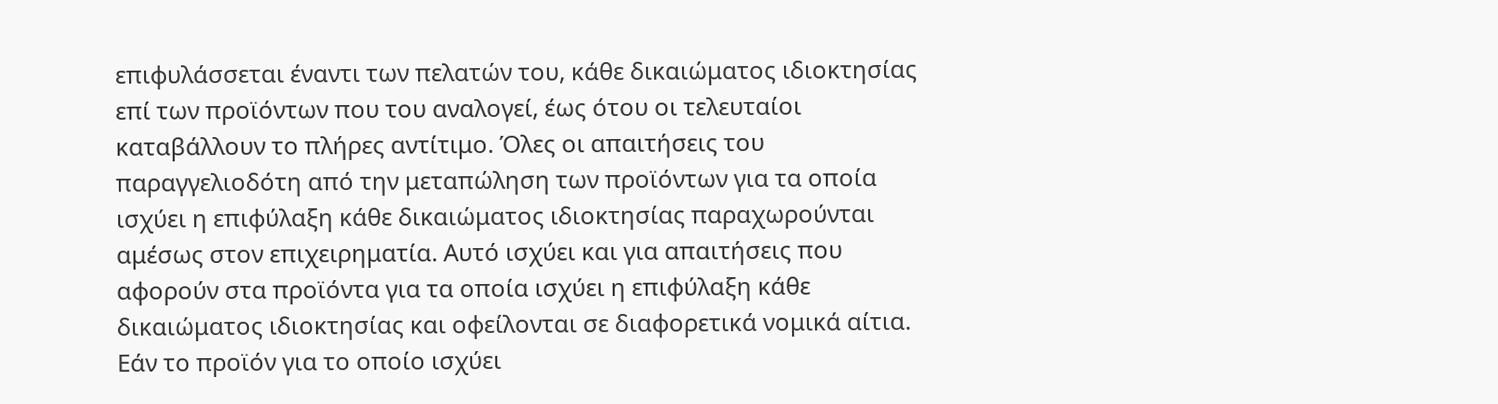επιφυλάσσεται έναντι των πελατών του, κάθε δικαιώματος ιδιοκτησίας επί των προϊόντων που του αναλογεί, έως ότου οι τελευταίοι καταβάλλουν το πλήρες αντίτιμο. Όλες οι απαιτήσεις του παραγγελιοδότη από την μεταπώληση των προϊόντων για τα οποία ισχύει η επιφύλαξη κάθε δικαιώματος ιδιοκτησίας παραχωρούνται αμέσως στον επιχειρηματία. Αυτό ισχύει και για απαιτήσεις που αφορούν στα προϊόντα για τα οποία ισχύει η επιφύλαξη κάθε δικαιώματος ιδιοκτησίας και οφείλονται σε διαφορετικά νομικά αίτια. Εάν το προϊόν για το οποίο ισχύει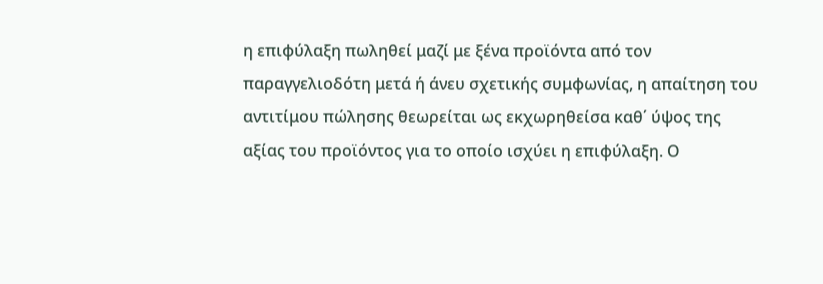η επιφύλαξη πωληθεί μαζί με ξένα προϊόντα από τον παραγγελιοδότη μετά ή άνευ σχετικής συμφωνίας, η απαίτηση του αντιτίμου πώλησης θεωρείται ως εκχωρηθείσα καθ΄ ύψος της αξίας του προϊόντος για το οποίο ισχύει η επιφύλαξη. Ο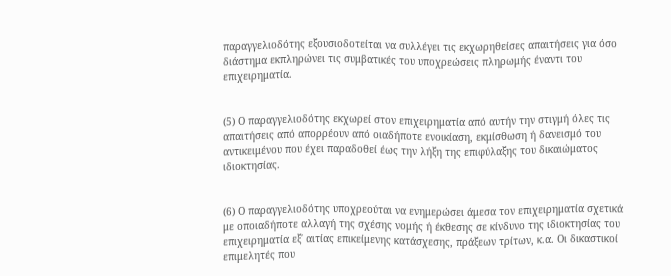παραγγελιοδότης εξουσιοδοτείται να συλλέγει τις εκχωρηθείσες απαιτήσεις για όσο διάστημα εκπληρώνει τις συμβατικές του υποχρεώσεις πληρωμής έναντι του επιχειρηματία.


(5) Ο παραγγελιοδότης εκχωρεί στον επιχειρηματία από αυτήν την στιγμή όλες τις απαιτήσεις από απορρέουν από οιαδήποτε ενοικίαση, εκμίσθωση ή δανεισμό του αντικειμένου που έχει παραδοθεί έως την λήξη της επιφύλαξης του δικαιώματος ιδιοκτησίας.


(6) Ο παραγγελιοδότης υποχρεούται να ενημερώσει άμεσα τον επιχειρηματία σχετικά με οποιαδήποτε αλλαγή της σχέσης νομής ή έκθεσης σε κίνδυνο της ιδιοκτησίας του επιχειρηματία εξ΄ αιτίας επικείμενης κατάσχεσης, πράξεων τρίτων, κ.α. Οι δικαστικοί επιμελητές που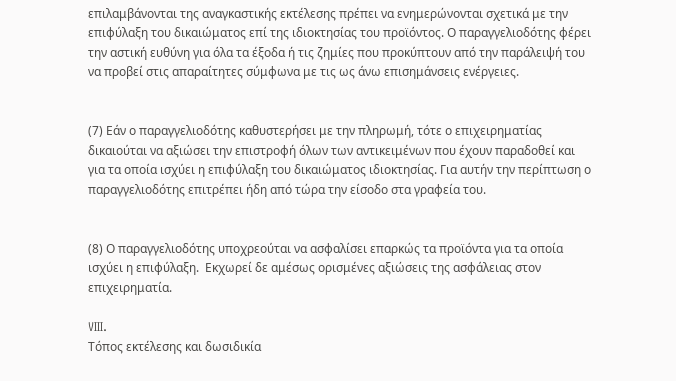επιλαμβάνονται της αναγκαστικής εκτέλεσης πρέπει να ενημερώνονται σχετικά με την επιφύλαξη του δικαιώματος επί της ιδιοκτησίας του προϊόντος. Ο παραγγελιοδότης φέρει την αστική ευθύνη για όλα τα έξοδα ή τις ζημίες που προκύπτουν από την παράλειψή του να προβεί στις απαραίτητες σύμφωνα με τις ως άνω επισημάνσεις ενέργειες.


(7) Εάν ο παραγγελιοδότης καθυστερήσει με την πληρωμή, τότε ο επιχειρηματίας δικαιούται να αξιώσει την επιστροφή όλων των αντικειμένων που έχουν παραδοθεί και για τα οποία ισχύει η επιφύλαξη του δικαιώματος ιδιοκτησίας. Για αυτήν την περίπτωση ο παραγγελιοδότης επιτρέπει ήδη από τώρα την είσοδο στα γραφεία του.


(8) Ο παραγγελιοδότης υποχρεούται να ασφαλίσει επαρκώς τα προϊόντα για τα οποία ισχύει η επιφύλαξη.  Εκχωρεί δε αμέσως ορισμένες αξιώσεις της ασφάλειας στον επιχειρηματία.

VIII.
Τόπος εκτέλεσης και δωσιδικία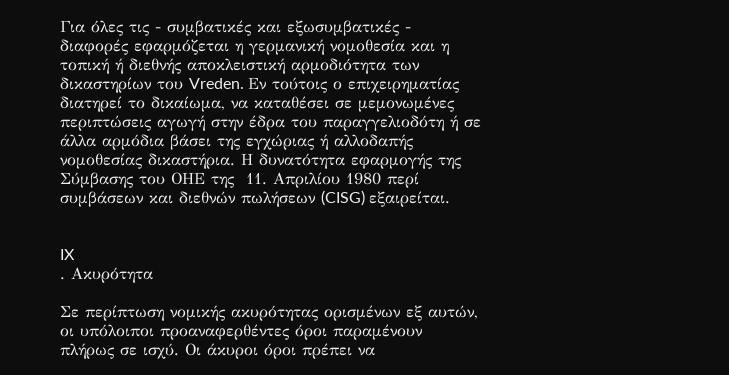Για όλες τις - συμβατικές και εξωσυμβατικές - διαφορές εφαρμόζεται η γερμανική νομοθεσία και η τοπική ή διεθνής αποκλειστική αρμοδιότητα των δικαστηρίων του Vreden. Εν τούτοις ο επιχειρηματίας διατηρεί το δικαίωμα, να καταθέσει σε μεμονωμένες περιπτώσεις αγωγή στην έδρα του παραγγελιοδότη ή σε άλλα αρμόδια βάσει της εγχώριας ή αλλοδαπής νομοθεσίας δικαστήρια. Η δυνατότητα εφαρμογής της Σύμβασης του ΟΗΕ της  11. Απριλίου 1980 περί συμβάσεων και διεθνών πωλήσεων (CISG) εξαιρείται.


IX
. Ακυρότητα

Σε περίπτωση νομικής ακυρότητας ορισμένων εξ αυτών, οι υπόλοιποι προαναφερθέντες όροι παραμένουν πλήρως σε ισχύ. Οι άκυροι όροι πρέπει να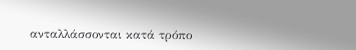ανταλλάσσονται κατά τρόπο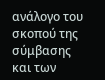ανάλογο του σκοπού της σύμβασης και των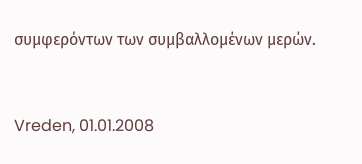συμφερόντων των συμβαλλομένων μερών.



Vreden, 01.01.2008